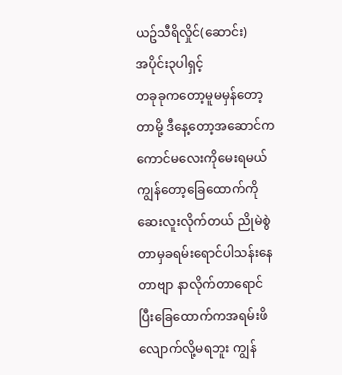ယဥ်သီရိလှိုင်(ဆောင်း)
အပိုင်း၃ပါရှင့်
တခုခုကတော့မူမမှန်တော့တာမို့ ဒီနေ့တော့အဆောင်ကကောင်မလေးကိုမေးရမယ် ကျွန်တော့ခြေထောက်ကိုဆေးလူးလိုက်တယ် ညိုမဲစွဲတာမှခရမ်းရောင်ပါသန်းနေတာဗျာ နာလိုက်တာရောင်ပြီးခြေထောက်ကအရမ်းဖိလျောက်လို့မရဘူး ကျွန်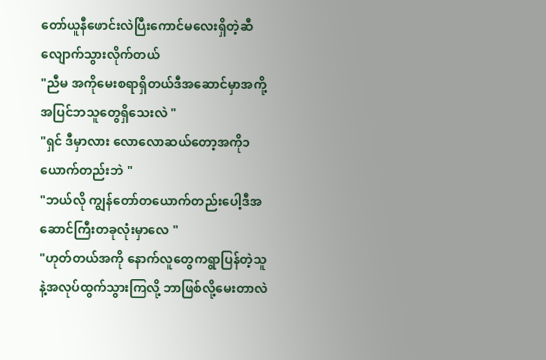တော်ယူနီဖောင်းလဲပြီးကောင်မလေးရှိတဲ့ဆီ လျောက်သွားလိုက်တယ်
"ညီမ အကိုမေးစရာရှိတယ်ဒီအဆောင်မှာအကို့အပြင်ဘသူတွေရှိသေးလဲ "
"ရှင် ဒီမှာလား လောလောဆယ်တော့အကို၁ယောက်တည်းဘဲ "
"ဘယ်လို ကျွန်တော်တယောက်တည်းပေါ့ဒီအဆောင်ကြီးတခုလုံးမှာလေ "
"ဟုတ်တယ်အကို နောက်လူတွေကရွာပြန်တဲ့သူနဲ့အလုပ်ထွက်သွားကြလို့ ဘာဖြစ်လို့မေးတာလဲ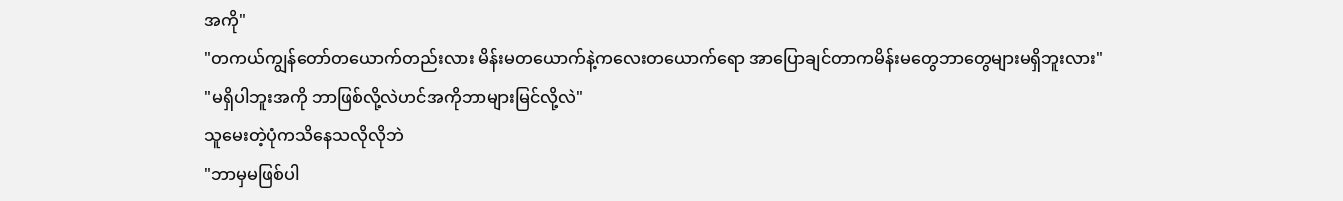အကို"
"တကယ်ကျွန်တော်တယောက်တည်းလား မိန်းမတယောက်နဲ့ကလေးတယောက်ရော အာပြောချင်တာကမိန်းမတွေဘာတွေများမရှိဘူးလား"
"မရှိပါဘူးအကို ဘာဖြစ်လို့လဲဟင်အကိုဘာများမြင်လို့လဲ"
သူမေးတဲ့ပုံကသိနေသလိုလိုဘဲ
"ဘာမှမဖြစ်ပါ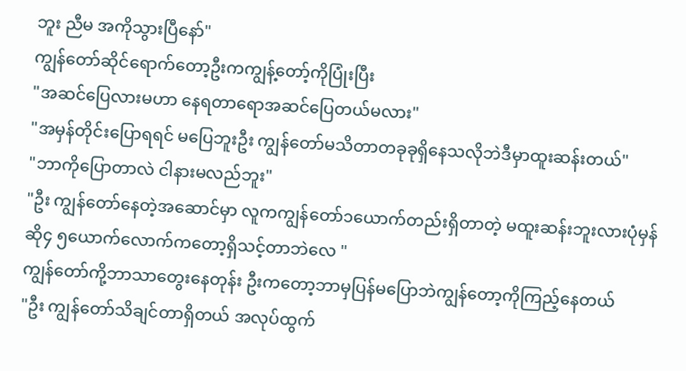ဘူး ညီမ အကိုသွားပြီနော်"
ကျွန်တော်ဆိုင်ရောက်တော့ဦးကကျွန့်တော့်ကိုပြုံးပြီး
"အဆင်ပြေလားမဟာ နေရတာရောအဆင်ပြေတယ်မလား"
"အမှန်တိုင်းပြောရရင် မပြေဘူးဦး ကျွန်တော်မသိတာတခုခုရှိနေသလိုဘဲဒီမှာထူးဆန်းတယ်"
"ဘာကိုပြောတာလဲ ငါနားမလည်ဘူး"
"ဦး ကျွန်တော်နေတဲ့အဆောင်မှာ လူကကျွန်တော်၁ယောက်တည်းရှိတာတဲ့ မထူးဆန်းဘူးလားပုံမှန်ဆို၄ ၅ယောက်လောက်ကတော့ရှိသင့်တာဘဲလေ "
ကျွန်တော်ကို့ဘာသာတွေးနေတုန်း ဦးကတော့ဘာမှပြန်မပြောဘဲကျွန်တော့ကိုကြည့်နေတယ်
"ဦး ကျွန်တော်သိချင်တာရှိတယ် အလုပ်ထွက်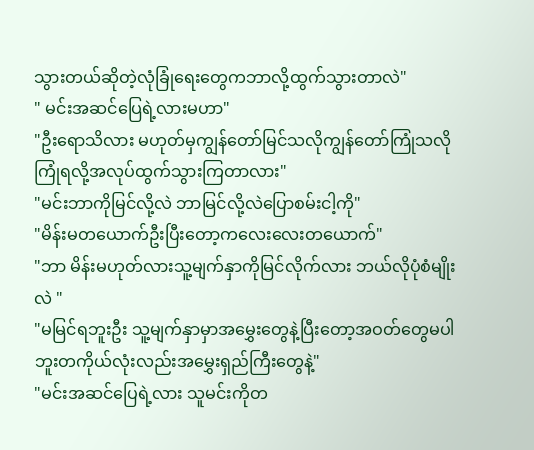သွားတယ်ဆိုတဲ့လုံခြုံရေးတွေကဘာလို့ထွက်သွားတာလဲ"
" မင်းအဆင်ပြေရဲ့လားမဟာ"
"ဦးရောသိလား မဟုတ်မှကျွန်တော်မြင်သလိုကျွန်တော်ကြုံသလိုကြုံရလို့အလုပ်ထွက်သွားကြတာလား"
"မင်းဘာကိုမြင်လို့လဲ ဘာမြင်လို့လဲပြောစမ်းငါ့ကို"
"မိန်းမတယောက်ဦးပြီးတော့ကလေးလေးတယောက်"
"ဘာ မိန်းမဟုတ်လားသူ့မျက်နှာကိုမြင်လိုက်လား ဘယ်လိုပုံစံမျိုးလဲ "
"မမြင်ရဘူးဦး သူ့မျက်နှာမှာအမွှေးတွေနဲ့ပြီးတော့အဝတ်တွေမပါဘူးတကိုယ်လုံးလည်းအမွှေးရှည်ကြီးတွေနဲ့"
"မင်းအဆင်ပြေရဲ့လား သူမင်းကိုတ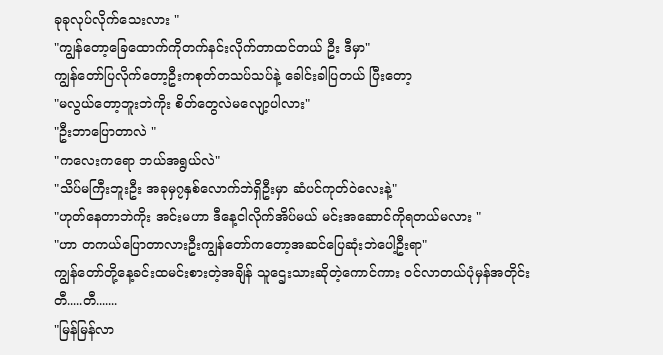ခုခုလုပ်လိုက်သေးလား "
"ကျွန်တော့ခြေထောက်ကိုတက်နင်းလိုက်တာထင်တယ် ဦး ဒီမှာ"
ကျွန်တော်ပြလိုက်တော့ဦးကစုတ်တသပ်သပ်နဲ့ ခေါင်းခါပြတယ် ပြီးတော့
"မလွယ်တော့ဘူးဘဲကိုး စိတ်တွေလဲမလျော့ပါလား"
"ဦးဘာပြောတာလဲ "
"ကလေးကရော ဘယ်အရွယ်လဲ"
"သိပ်မကြီးဘူးဦး အခုမှ၇နှစ်လောက်ဘဲရှိဦးမှာ ဆံပင်ကုတ်ဝဲလေးနဲ့"
"ဟုတ်နေတာဘဲကိုး အင်းမဟာ ဒီနေ့ငါလိုက်အိပ်မယ် မင်းအဆောင်ကိုရတယ်မလား "
"ဟာ တကယ်ပြောတာလားဦးကျွန်တော်ကတော့အဆင်ပြေဆုံးဘဲပေါ့ဦးရာ"
ကျွန်တော်တို့နေ့ခင်းထမင်းစားတဲ့အချိန် သူဌေးသားဆိုတဲ့ကောင်ကား ဝင်လာတယ်ပုံမှန်အတိုင်း
တီ.....တီ.......
"မြန်မြန်လာ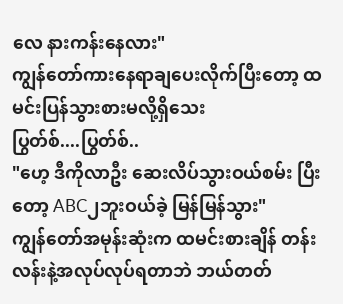လေ နားကန်းနေလား"
ကျွန်တော်ကားနေရာချပေးလိုက်ပြီးတော့ ထမင်းပြန်သွားစားမလို့ရှိသေး
ပြွတ်စ်....ပြွတ်စ်..
"ဟေ့ ဒီကိုလာဦး ဆေးလိပ်သွားဝယ်စမ်း ပြီးတော့ ABC၂ဘူးဝယ်ခဲ့ မြန်မြန်သွား"
ကျွန်တော်အမုန်းဆုံးက ထမင်းစားချိန် တန်းလန်းနဲ့အလုပ်လုပ်ရတာဘဲ ဘယ်တတ်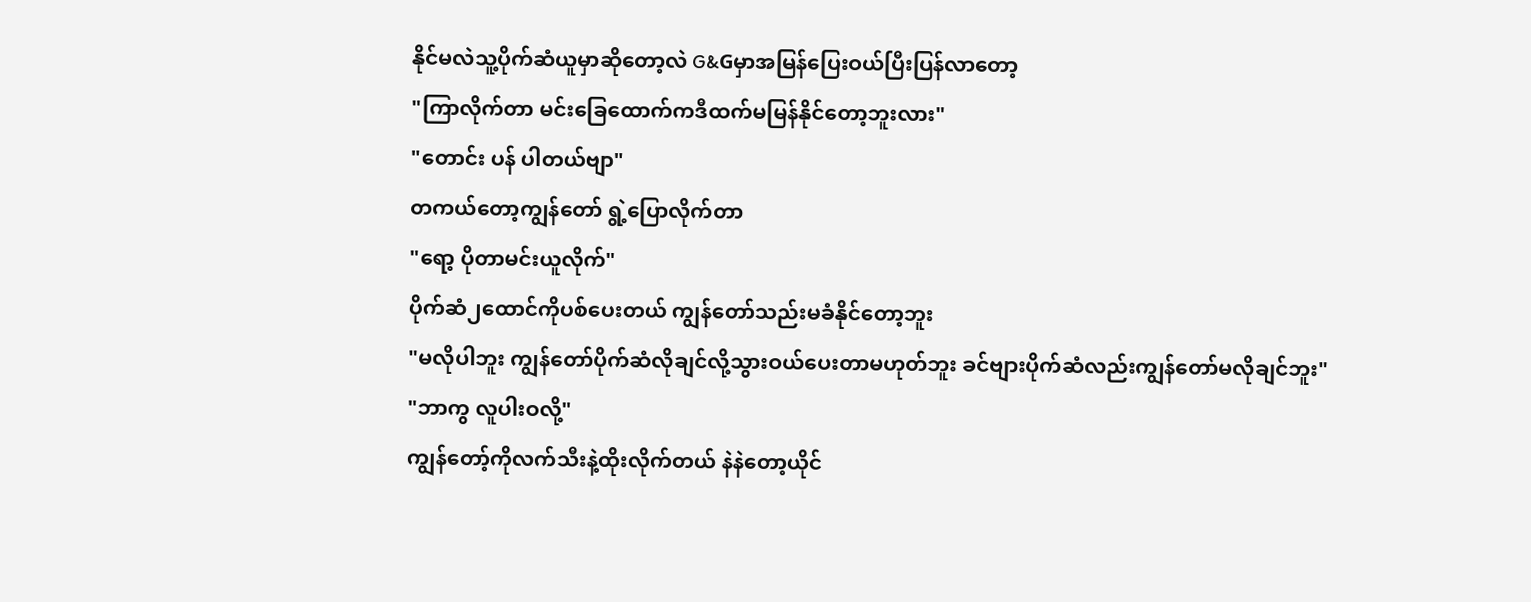နိုင်မလဲသူ့ပိုက်ဆံယူမှာဆိုတော့လဲ G&Gမှာအမြန်ပြေးဝယ်ပြီးပြန်လာတော့
"ကြာလိုက်တာ မင်းခြေထောက်ကဒီထက်မမြန်နိုင်တော့ဘူးလား"
"တောင်း ပန် ပါတယ်ဗျာ"
တကယ်တော့ကျွန်တော် ရွဲ့ပြောလိုက်တာ
"ရော့ ပိုတာမင်းယူလိုက်"
ပိုက်ဆံ၂ထောင်ကိုပစ်ပေးတယ် ကျွန်တော်သည်းမခံနိုင်တော့ဘူး
"မလိုပါဘူး ကျွန်တော်ပိုက်ဆံလိုချင်လို့သွားဝယ်ပေးတာမဟုတ်ဘူး ခင်ဗျားပိုက်ဆံလည်းကျွန်တော်မလိုချင်ဘူး"
"ဘာကွ လူပါးဝလို့"
ကျွန်တော့်ကိုလက်သီးနဲ့ထိုးလိုက်တယ် နဲနဲတော့ယိုင်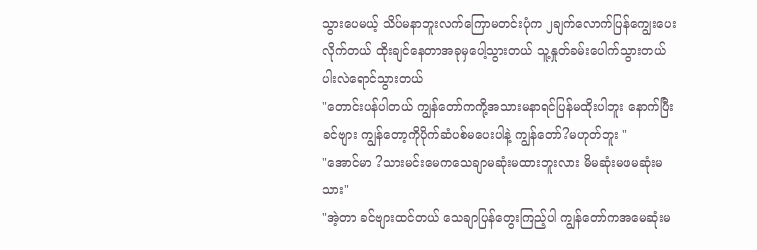သွားပေမယ့် သိပ်မနာဘူးလက်ကြောမတင်းပုံက ၂ချက်လောက်ပြန်ကျွေးပေးလိုက်တယ် ထိုးချင်နေတာအခုမှပေါ့သွားတယ် သူ့နှုတ်ခမ်းပေါက်သွားတယ်ပါးလဲရောင်သွားတယ်
"တောင်းပန်ပါတယ် ကျွန်တော်ကကို့အသားမနာရင်ပြန်မထိုးပါဘူး နောက်ပြီးခင်ဗျား ကျွန်တော့ကိုပိုက်ဆံပစ်မပေးပါနဲ့ ကျွန်တော်?မဟုတ်ဘူး "
"အောင်မာ ?သားမင်းမေကသေချာမဆုံးမထားဘူးလား မိမဆုံးမဖမဆုံးမသား"
"အဲ့တာ ခင်ဗျားထင်တယ် သေချာပြန်တွေးကြည့်ပါ ကျွန်တော်ကအမေဆုံးမ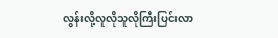လွန်းလို့လူလိုသူလိုကြီးပြင်းလာ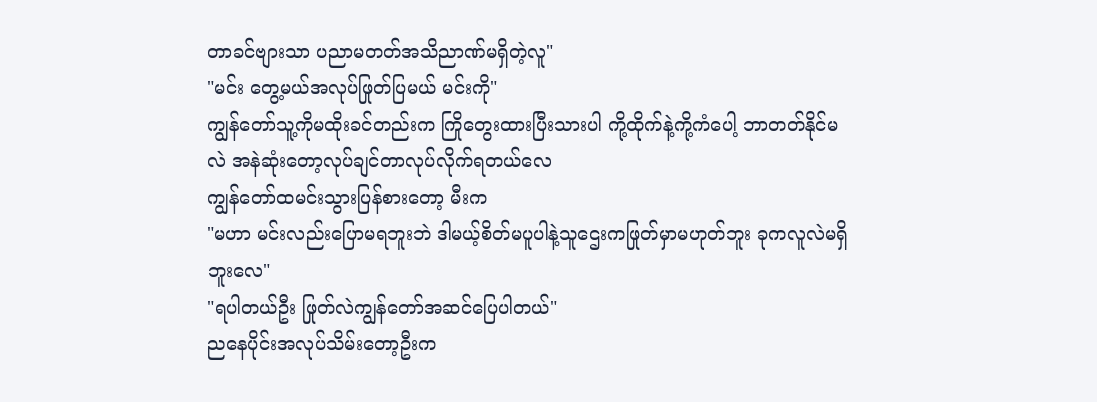တာခင်ဗျားသာ ပညာမတတ်အသိညာဏ်မရှိတဲ့လူ"
"မင်း တွေ့မယ်အလုပ်ဖြုတ်ပြမယ် မင်းကို"
ကျွန်တော်သူ့ကိုမထိုးခင်တည်းက ကြိုတွေးထားပြီးသားပါ ကို့ထိုက်နဲ့ကို့ကံပေါ့ ဘာတတ်နိုင်မလဲ အနဲဆုံးတော့လုပ်ချင်တာလုပ်လိုက်ရတယ်လေ
ကျွန်တော်ထမင်းသွားပြန်စားတော့ မီးက
"မဟာ မင်းလည်းပြောမရဘူးဘဲ ဒါမယ့်စိတ်မပူပါနဲ့သူဌေးကဖြုတ်မှာမဟုတ်ဘူး ခုကလူလဲမရှိဘူးလေ"
"ရပါတယ်ဦး ဖြုတ်လဲကျွန်တော်အဆင်ပြေပါတယ်"
ညနေပိုင်းအလုပ်သိမ်းတော့ဦးက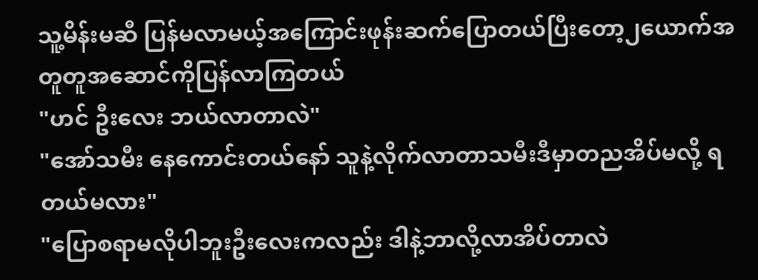သူ့မိန်းမဆီ ပြန်မလာမယ့်အကြောင်းဖုန်းဆက်ပြောတယ်ပြီးတော့၂ယောက်အတူတူအဆောင်ကိုပြန်လာကြတယ်
"ဟင် ဦးလေး ဘယ်လာတာလဲ"
"အော်သမီး နေကောင်းတယ်နော် သူနဲ့လိုက်လာတာသမီးဒီမှာတညအိပ်မလို့ ရတယ်မလား"
"ပြောစရာမလိုပါဘူးဦးလေးကလည်း ဒါနဲ့ဘာလို့လာအိပ်တာလဲ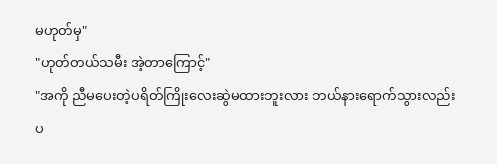မဟုတ်မှ"
"ဟုတ်တယ်သမီး အဲ့တာကြောင့်"
"အကို ညီမပေးတဲ့ပရိတ်ကြိုးလေးဆွဲမထားဘူးလား ဘယ်နားရောက်သွားလည်းပ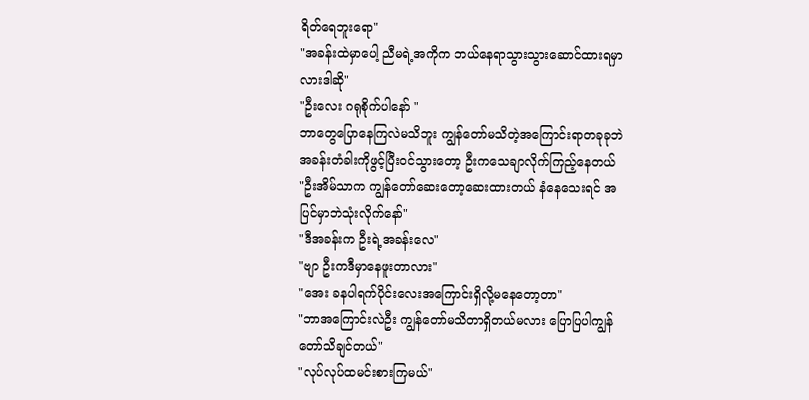ရိတ်ရေဘူးရော"
"အခန်းထဲမှာပေါ့ ညီမရဲ့အကိုက ဘယ်နေရာသွားသွားဆောင်ထားရမှာလားဒါဆို"
"ဦးလေး ဂရုစိုက်ပါနော် "
ဘာတွေပြောနေကြလဲမသိဘူး ကျွန်တော်မသိတဲ့အကြောင်းရာတခုခုဘဲ အခန်းတံခါးကိုဖွင့်ပြီးဝင်သွားတော့ ဦးကသေချာလိုက်ကြည့်နေတယ်
"ဦးအိမ်သာက ကျွန်တော်ဆေးတော့ဆေးထားတယ် နံနေသေးရင် အပြင်မှာဘဲသုံးလိုက်နော်"
"ဒီအခန်းက ဦးရဲ့အခန်းလေ"
"ဗျာ ဦးကဒီမှာနေဖူးတာလား"
"အေး ခနပါရက်ပိုင်းလေးအကြောင်းရှိလို့မနေတော့တာ"
"ဘာအကြောင်းလဲဦး ကျွန်တော်မသိတာရှိတယ်မလား ပြောပြပါကျွန်တော်သိချင်တယ်"
"လုပ်လုပ်ထမင်းစားကြမယ်"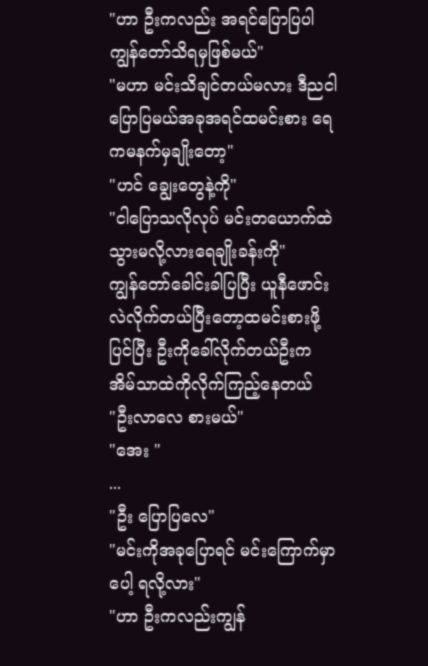"ဟာ ဦးကလည်း အရင်ပြောပြပါ ကျွန်တော်သိရမှဖြစ်မယ်"
"မဟာ မင်းသိချင်တယ်မလား ဒီညငါပြောပြမယ်အခုအရင်ထမင်းစား ရေကမနက်မှချိုးတော့"
"ဟင် ချွေးတွေနဲ့ကို"
"ငါပြောသလိုလုပ် မင်းတယောက်ထဲသွားမလို့လားရေချိုးခန်းကို"
ကျွန်တော်ခေါင်းခါပြပြီး ယူနီဖောင်းလဲလိုက်တယ်ပြီးတော့ထမင်းစားဖို့ပြင်ပြီး ဦးကိုခေါ်လိုက်တယ်ဦးကအိမ်သာထဲကိုလိုက်ကြည့်နေတယ်
"ဦးလာလေ စားမယ်"
"အေး "
...
"ဦး ပြောပြလေ"
"မင်းကိုအခုပြောရင် မင်းကြောက်မှာပေါ့ ရလို့လား"
"ဟာ ဦးကလည်းကျွန်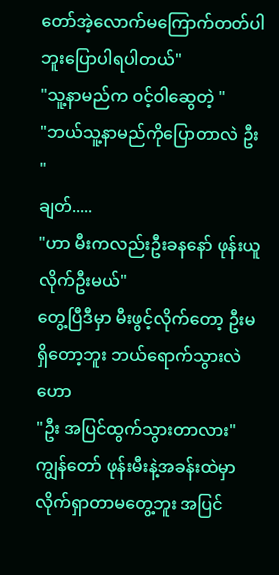တော်အဲ့လောက်မကြောက်တတ်ပါဘူးပြောပါရပါတယ်"
"သူ့နာမည်က ဝင့်ဝါဆွေတဲ့ "
"ဘယ်သူ့နာမည်ကိုပြောတာလဲ ဦး "
ချတ်.....
"ဟာ မီးကလည်းဦးခနနော် ဖုန်းယူလိုက်ဦးမယ်"
တွေ့ပြီဒီမှာ မီးဖွင့်လိုက်တော့ ဦးမရှိတော့ဘူး ဘယ်ရောက်သွားလဲ ဟော
"ဦး အပြင်ထွက်သွားတာလား"
ကျွန်တော် ဖုန်းမီးနဲ့အခန်းထဲမှာလိုက်ရှာတာမတွေ့ဘူး အပြင်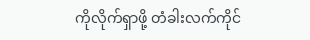ကိုလိုက်ရှာဖို့ တံခါးလက်ကိုင်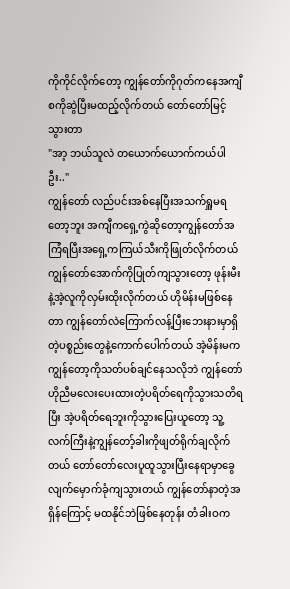ကိုကိုင်လိုက်တော့ ကျွန်တော်ကိုဂုတ်ကနေအကျီစကိုဆွဲပြီးမထည့်လိုက်တယ် တော်တော်မြင့်သွားတာ
"အာ့ ဘယ်သူလဲ တယောက်ယောက်ကယ်ပါဦး.."
ကျွန်တော် လည်ပင်းအစ်နေပြီးအသက်ရှူမရတော့ဘူး အကျီကရှေ့ကွဲဆိုတော့ကျွန်တော်အကြံရပြီးအရှေ့ကကြယ်သီးကိုဖြုတ်လိုက်တယ် ကျွန်တော်အောက်ကိုပြုတ်ကျသွားတော့ ဖုန်းမီးနဲ့အဲ့လူကိုလှမ်းထိုးလိုက်တယ် ဟိုမိန်းမဖြစ်နေတာ ကျွန်တော်လဲကြောက်လန့်ပြီးဘေးနားမှာရှိတဲ့ပစ္စည်းတွေနဲ့ကောက်ပေါက်တယ် အဲ့မိန်းမကကျွန်တော့ကိုသတ်ပစ်ချင်နေသလိုဘဲ ကျွန်တော်ဟိုညီမလေးပေးထားတဲ့ပရိတ်ရေကိုသွားသတိရပြီး အဲ့ပရိတ်ရေဘူးကိုသွားပြေးယူတော့ သူ့လက်ကြီးနဲ့ကျွန်တော့်ခါးကိုဖျတ်ရိုက်ချလိုက်တယ် တော်တော်လေးပူထူသွားပြီးနေရာမှာခွေလျက်မှောက်ခုံကျသွားတယ် ကျွန်တော်နာတဲ့အရှိန်ကြောင့် မထနိုင်ဘဲဖြစ်နေတုန်း တံခါးဝက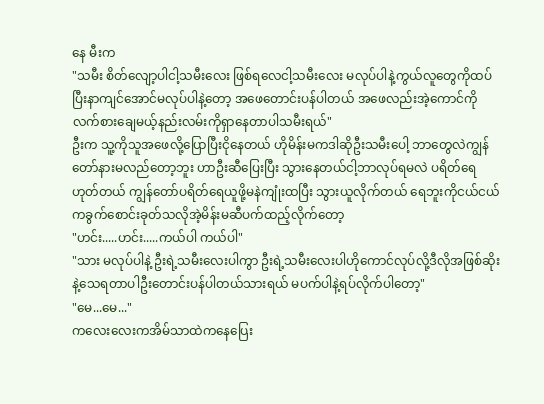နေ မီးက
"သမီး စိတ်လျော့ပါငါ့သမီးလေး ဖြစ်ရလေငါ့သမီးလေး မလုပ်ပါနဲ့ကွယ်လူတွေကိုထပ်ပြီးနာကျင်အောင်မလုပ်ပါနဲ့တော့ အဖေတောင်းပန်ပါတယ် အဖေလည်းအဲ့ကောင်ကိုလက်စားချေမယ့်နည်းလမ်းကိုရှာနေတာပါသမီးရယ်"
ဦးက သူ့ကိုသူအဖေလို့ပြောပြီးငိုနေတယ် ဟိုမိန်းမကဒါဆိုဦးသမီးပေါ့ ဘာတွေလဲကျွန်တော်နားမလည်တော့ဘူး ဟာဦးဆီပြေးပြီး သွားနေတယ်ငါ့ဘာလုပ်ရမလဲ ပရိတ်ရေဟုတ်တယ် ကျွန်တော်ပရိတ်ရေယူဖို့မနဲကျုံးထပြီး သွားယူလိုက်တယ် ရေဘူးကိုငယ်ငယ်ကခွက်စောင်းခုတ်သလိုအဲ့မိန်းမဆီပက်ထည့်လိုက်တော့
"ဟင်း.....ဟင်း.....ကယ်ပါ ကယ်ပါ"
"သား မလုပ်ပါနဲ့ ဦးရဲ့သမီးလေးပါကွာ ဦးရဲ့သမီးလေးပါဟိုကောင်လုပ်လို့ဒီလိုအဖြစ်ဆိုးနဲ့သေရတာပါဦးတောင်းပန်ပါတယ်သားရယ် မပက်ပါနဲ့ရပ်လိုက်ပါတော့"
"မေ...မေ..."
ကလေးလေးကအိမ်သာထဲကနေပြေး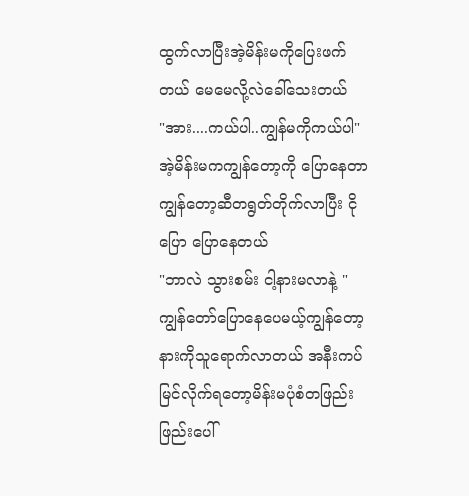ထွက်လာပြီးအဲ့မိန်းမကိုပြေးဖက်တယ် မေမေလို့လဲခေါ်သေးတယ်
"အား....ကယ်ပါ..ကျွန်မကိုကယ်ပါ"
အဲ့မိန်းမကကျွန်တော့ကို ပြောနေတာ ကျွန်တော့ဆီတရွတ်တိုက်လာပြီး ငိုပြော ပြောနေတယ်
"ဘာလဲ သွားစမ်း ငါ့နားမလာနဲ့ "
ကျွန်တော်ပြောနေပေမယ့်ကျွန်တော့နားကိုသူရောက်လာတယ် အနီးကပ်မြင်လိုက်ရတော့မိန်းမပုံစံတဖြည်းဖြည်းပေါ်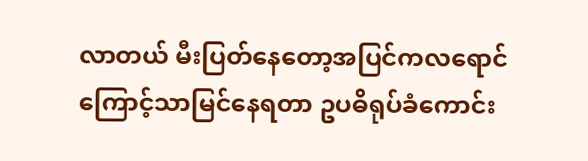လာတယ် မီးပြတ်နေတော့အပြင်ကလရောင်ကြောင့်သာမြင်နေရတာ ဥပဓိရုပ်ခံကောင်း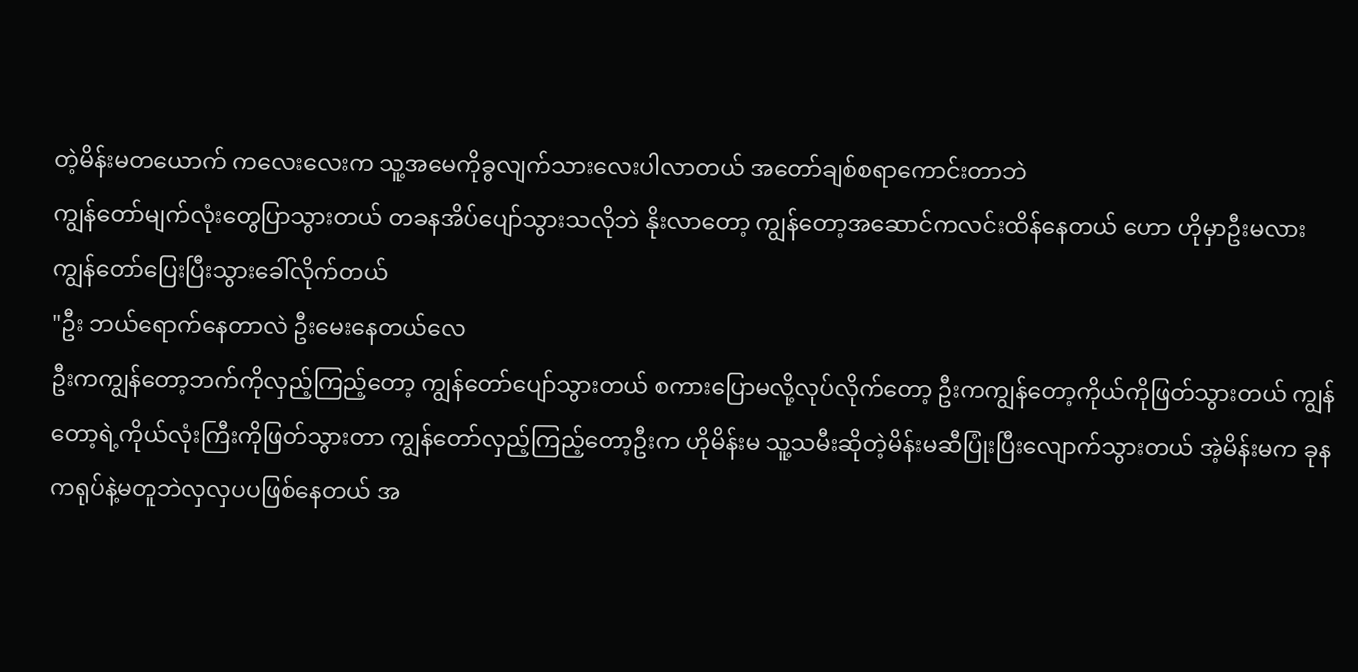တဲ့မိန်းမတယောက် ကလေးလေးက သူ့အမေကိုခွလျက်သားလေးပါလာတယ် အတော်ချစ်စရာကောင်းတာဘဲ
ကျွန်တော်မျက်လုံးတွေပြာသွားတယ် တခနအိပ်ပျော်သွားသလိုဘဲ နိုးလာတော့ ကျွန်တော့အဆောင်ကလင်းထိန်နေတယ် ဟော ဟိုမှာဦးမလား ကျွန်တော်ပြေးပြီးသွားခေါ်လိုက်တယ်
"ဦး ဘယ်ရောက်နေတာလဲ ဦးမေးနေတယ်လေ
ဦးကကျွန်တော့ဘက်ကိုလှည့်ကြည့်တော့ ကျွန်တော်ပျော်သွားတယ် စကားပြောမလို့လုပ်လိုက်တော့ ဦးကကျွန်တော့ကိုယ်ကိုဖြတ်သွားတယ် ကျွန်တော့ရဲ့ကိုယ်လုံးကြီးကိုဖြတ်သွားတာ ကျွန်တော်လှည့်ကြည့်တော့ဦးက ဟိုမိန်းမ သူ့သမီးဆိုတဲ့မိန်းမဆီပြုံးပြီးလျောက်သွားတယ် အဲ့မိန်းမက ခုနကရုပ်နဲ့မတူဘဲလှလှပပဖြစ်နေတယ် အ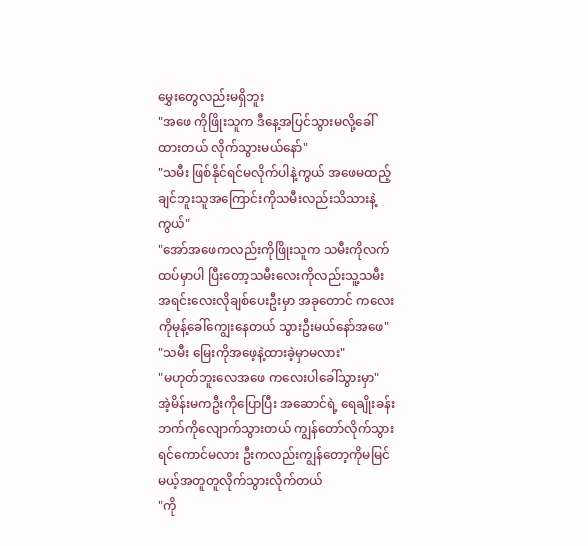မွှေးတွေလည်းမရှိဘူး
"အဖေ ကိုဖြိုးသူက ဒီနေ့အပြင်သွားမလို့ခေါ်ထားတယ် လိုက်သွားမယ်နော်"
"သမီး ဖြစ်နိုင်ရင်မလိုက်ပါနဲ့ကွယ် အဖေမထည့်ချင်ဘူးသူအကြောင်းကိုသမီးလည်းသိသားနဲ့ကွယ်"
"အော်အဖေကလည်းကိုဖြိုးသူက သမီးကိုလက်ထပ်မှာပါ ပြီးတော့သမီးလေးကိုလည်းသူ့သမီးအရင်းလေးလိုချစ်ပေးဦးမှာ အခုတောင် ကလေးကိုမုန့်ခေါ်ကျွေးနေတယ် သွားဦးမယ်နော်အဖေ"
"သမီး မြေးကိုအဖေ့နဲ့ထားခဲ့မှာမလား"
"မဟုတ်ဘူးလေအဖေ ကလေးပါခေါ်သွားမှာ"
အဲ့မိန်းမကဦးကိုပြောပြီး အဆောင်ရဲ့ ရေချိုးခန်းဘက်ကိုလျောက်သွားတယ် ကျွန်တော်လိုက်သွားရင်ကောင်မလား ဦးကလည်းကျွန်တော့ကိုမမြင်မယ့်အတူတူလိုက်သွားလိုက်တယ်
"ကို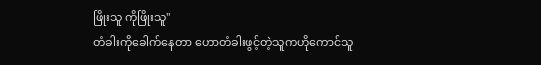ဖြိုးသူ ကိုဖြိုးသူ"
တံခါးကိုခေါက်နေတာ ဟောတံခါးဖွင့်တဲ့သူကဟိုကောင်သူ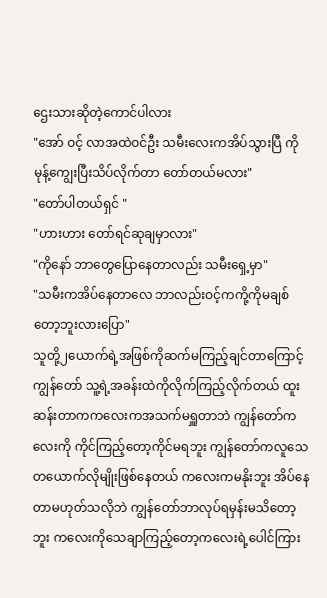ဌေးသားဆိုတဲ့ကောင်ပါလား
"အော် ဝင့် လာအထဲဝင်ဦး သမီးလေးကအိပ်သွားပြီ ကိုမုန့်ကျွေးပြီးသိပ်လိုက်တာ တော်တယ်မလား"
"တော်ပါတယ်ရှင် "
"ဟားဟား တော်ရင်ဆုချမှာလား"
"ကိုနော် ဘာတွေပြောနေတာလည်း သမီးရှေ့မှာ"
"သမီးကအိပ်နေတာလေ ဘာလည်းဝင့်ကကို့ကိုမချစ်တော့ဘူးလားပြော"
သူတို့၂ယောက်ရဲ့အဖြစ်ကိုဆက်မကြည့်ချင်တာကြောင့် ကျွန်တော် သူ့ရဲ့အခန်းထဲကိုလိုက်ကြည့်လိုက်တယ် ထူးဆန်းတာကကလေးကအသက်မရှူတာဘဲ ကျွန်တော်ကလေးကို ကိုင်ကြည့်တော့ကိုင်မရဘူး ကျွန်တော်ကလူသေတယောက်လိုမျိုးဖြစ်နေတယ် ကလေးကမနိုးဘူး အိပ်နေတာမဟုတ်သလိုဘဲ ကျွန်တော်ဘာလုပ်ရမှန်းမသိတော့ဘူး ကလေးကိုသေချာကြည့်တော့ကလေးရဲ့ပေါင်ကြား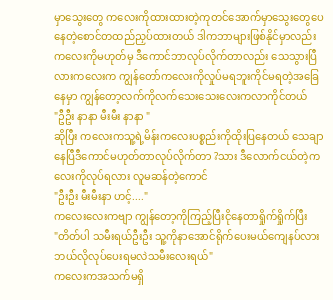မှာသွေးတွေ ကလေးကိုထားထားတဲ့ကုတင်အောက်မှာသွေးတွေပေနေတဲ့စောင်တထည်ညှပ်ထားတယ် ဒါကဘာများဖြစ်နိုင်မှာလည်း ကလေးကိုမဟုတ်မှ ဒီကောင်ဘာလုပ်လိုက်တာလည်း သေသွားပြီလားကလေးက ကျွန်တော်ကလေးကိုလှုပ်မရဘူးကိုင်မရတဲ့အခြေနေမှာ ကျွန်တော့လက်ကိုလက်သေးသေးလေးကလာကိုင်တယ်
"ဦဦး နာနာ မီးမီး နာနာ "
ဆိုပြီး ကလေးကသူ့ရဲ့မိန်းကလေးပစ္စည်းကိုထိုးပြနေတယ် သေချာနေပြီဒီကောင်မဟုတ်တာလုပ်လိုက်တာ ?သား ဒီလောက်ငယ်တဲ့ကလေးကိုလုပ်ရလား လူမဆန်တဲ့ကောင်
"ဦးဦး မီးမီးနာ ဟင့်...."
ကလေးလေးကဗျာ ကျွန်တော့ကိုကြည့်ပြီးငိုနေတာရှိုက်ရှိုက်ပြီး
"တိတ်ပါ သမီးရယ်ဦးဦး သူ့ကိုနာအောင်ရိုက်ပေးမယ်ကျေနပ်လား ဘယ်လိုလုပ်ပေးရမလဲသမီးလေးရယ်"
ကလေးကအသက်မရှိ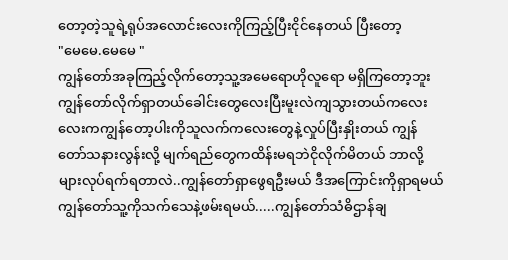တော့တဲ့သူရဲ့ရုပ်အလောင်းလေးကိုကြည့်ပြီးငိုင်နေတယ် ပြီးတော့
"မေမေ.မေမေ "
ကျွန်တော်အခုကြည့်လိုက်တော့သူ့အမေရောဟိုလူရော မရှိကြတော့ဘူး ကျွန်တော်လိုက်ရှာတယ်ခေါင်းတွေလေးပြီးမူးလဲကျသွားတယ်ကလေးလေးကကျွန်တော့ပါးကိုသူလက်ကလေးတွေနဲ့လှုပ်ပြီးနှိုးတယ် ကျွန်တော်သနားလွန်းလို့ မျက်ရည်တွေကထိန်းမရဘဲငိုလိုက်မိတယ် ဘာလို့များလုပ်ရက်ရတာလဲ..ကျွန်တော်ရှာဖွေရဦးမယ် ဒီအကြောင်းကိုရှာရမယ် ကျွန်တော်သူ့ကိုသက်သေနဲ့ဖမ်းရမယ်.....ကျွန်တော်သံဓိဌာန်ချ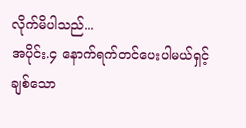လိုက်မိပါသည်...
အပိုင်း.၄ နောက်ရက်တင်ပေးပါမယ်ရှင့်
ချစ်သော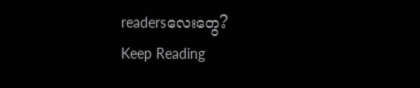readersလေးတွေ?
Keep Reading